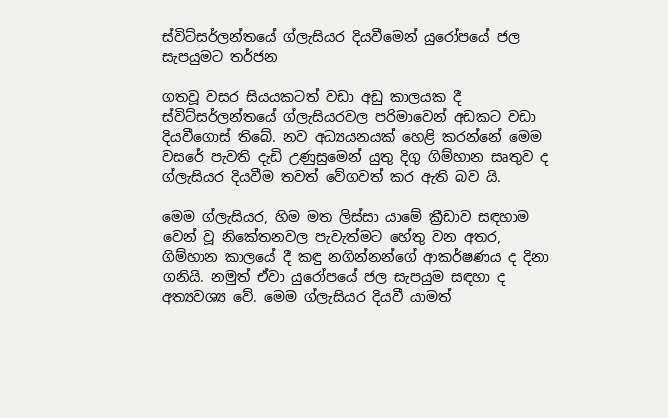ස්විට්සර්ලන්තයේ ග්ලැසියර දියවීමෙන් යුරෝපයේ ජල සැපයුමට තර්ජන

ගතවූ වසර සියයකටත් වඩා අඩු කාලයක දී ස්විට්සර්ලන්තයේ ග්ලැසියරවල පරිමාවෙන් අඩකට වඩා දියවීගොස් තිබේ. නව අධ්‍යයනයක් හෙළි කරන්නේ මෙම වසරේ පැවති දැඩි උණුසුමෙන් යුතු දිගු ගිම්හාන සෘතුව ද ග්ලැසියර දියවීම තවත් වේගවත් කර ඇති බව යි.

මෙම ග්ලැසියර, හිම මත ලිස්සා යාමේ ක්‍රීඩාව සඳහාම වෙන් වූ නිකේතනවල පැවැත්මට හේතු වන අතර, ගිම්හාන කාලයේ දී කඳු නගින්නන්ගේ ආකර්ෂණය ද දිනා ගනියි. නමුත් ඒවා යුරෝපයේ ජල සැපයුම සඳහා ද අත්‍යවශ්‍ය වේ. මෙම ග්ලැසියර දියවී යාමත්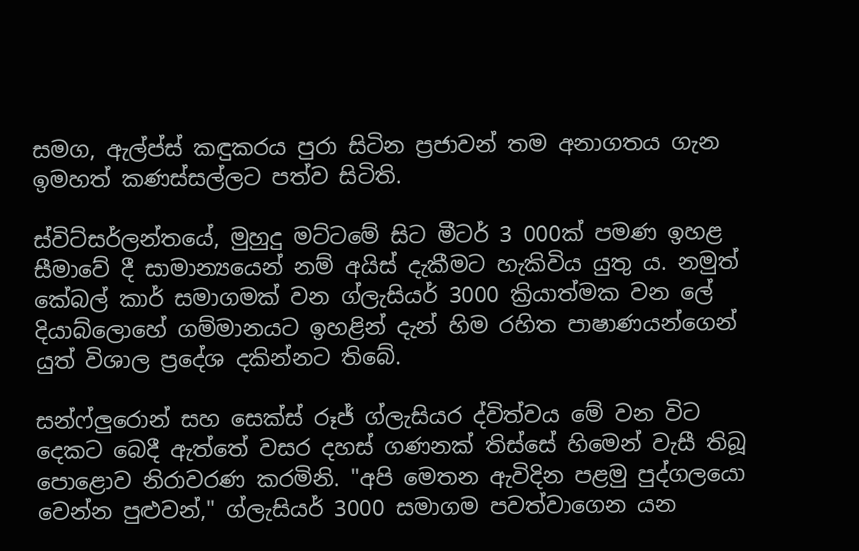සමග, ඇල්ප්ස් කඳුකරය පුරා සිටින ප්‍රජාවන් තම අනාගතය ගැන ඉමහත් කණස්සල්ලට පත්ව සිටිති.

ස්විට්සර්ලන්තයේ, මුහුදු මට්ටමේ සිට මීටර් 3 000ක් පමණ ඉහළ සීමාවේ දී සාමාන්‍යයෙන් නම් අයිස් දැකීමට හැකිවිය යුතු ය. නමුත් කේබල් කාර් සමාගමක් වන ග්ලැසියර් 3000 ක්‍රියාත්මක වන ලේ දියාබ්ලොහේ ගම්මානයට ඉහළින් දැන් හිම රහිත පාෂාණයන්ගෙන් යුත් විශාල ප්‍රදේශ දකින්නට තිබේ.

සන්ෆ්ලුරොන් සහ සෙක්ස් රූජ් ග්ලැසියර ද්විත්වය මේ වන විට දෙකට බෙදී ඇත්තේ වසර දහස් ගණනක් තිස්සේ හිමෙන් වැසී තිබූ පොළොව නිරාවරණ කරමිනි. "අපි මෙතන ඇවිදින පළමු පුද්ගලයො වෙන්න පුළුවන්," ග්ලැසියර් 3000 සමාගම පවත්වාගෙන යන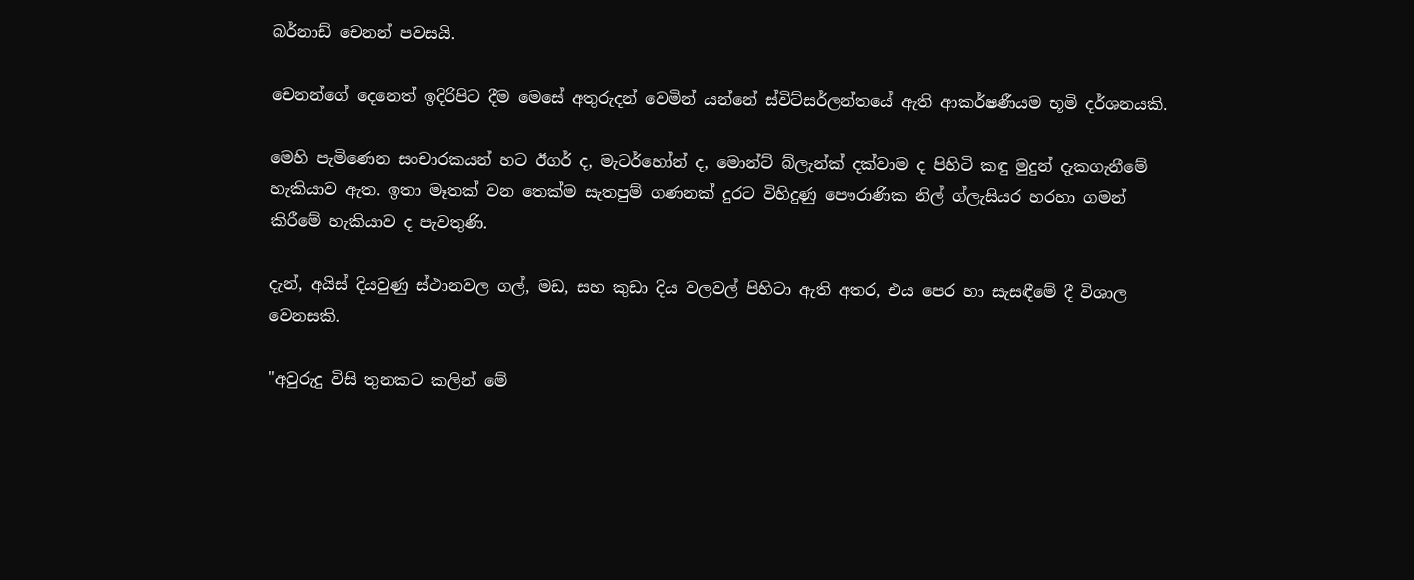බර්නාඩ් චෙනන් පවසයි.

චෙනන්ගේ දෙනෙත් ඉදිරිපිට දීම මෙසේ අතුරුදන් වෙමින් යන්නේ ස්විට්සර්ලන්තයේ ඇති ආකර්ෂණීයම භූමි දර්ශනයකි.

මෙහි පැමිණෙන සංචාරකයන් හට ඊගර් ද, මැටර්හෝන් ද, මොන්ට් බ්ලැන්ක් දක්වාම ද පිහිටි කඳු මුදුන් දැකගැනීමේ හැකියාව ඇත. ඉතා මෑතක් වන තෙක්ම සැතපුම් ගණනක් දුරට විහිදුණු පෞරාණික නිල් ග්ලැසියර හරහා ගමන් කිරීමේ හැකියාව ද පැවතුණි.

දැන්, අයිස් දියවුණු ස්ථානවල ගල්, මඩ, සහ කුඩා දිය වලවල් පිහිටා ඇති අතර, එය පෙර හා සැසඳීමේ දී විශාල වෙනසකි.

"අවුරුදු විසි තුනකට කලින් මේ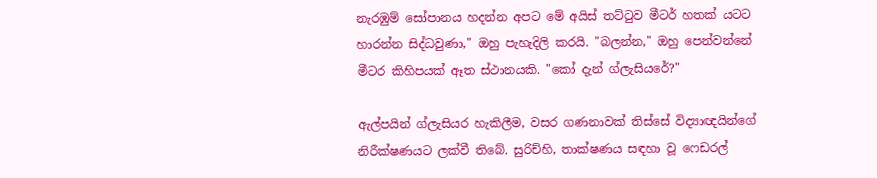නැරඹුම් සෝපානය හදන්න අපට මේ අයිස් තට්ටුව මීටර් හතක් යටට හාරන්න සිද්ධවුණා," ඔහු පැහැදිලි කරයි. "බලන්න," ඔහු පෙන්වන්නේ මීටර කිහිපයක් ඈත ස්ථානයකි. "කෝ දැන් ග්ලැසියරේ?"

ඇල්පයින් ග්ලැසියර හැකිලීම, වසර ගණනාවක් තිස්සේ විද්‍යාඥයින්ගේ නිරීක්ෂණයට ලක්වී තිබේ. සුරිච්හි, තාක්ෂණය සඳහා වූ ෆෙඩරල්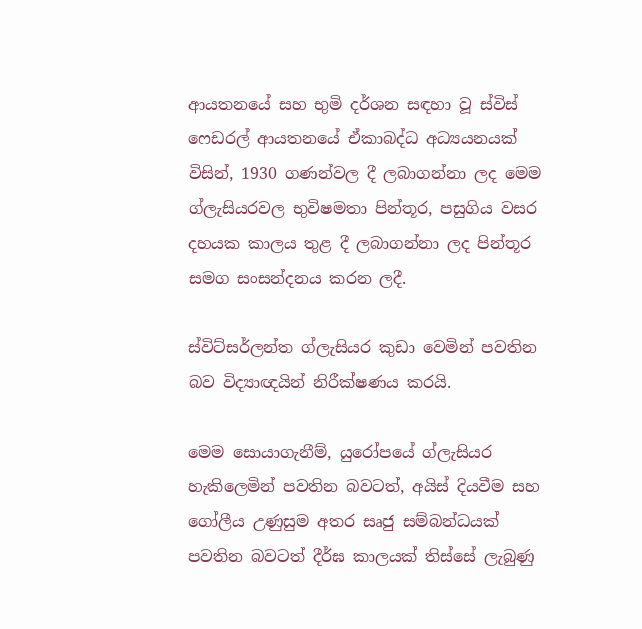ආයතනයේ සහ භුමි දර්ශන සඳහා වූ ස්විස් ෆෙඩරල් ආයතනයේ ඒකාබද්ධ අධ්‍යයනයක් විසින්, 1930 ගණන්වල දී ලබාගන්නා ලද මෙම ග්ලැසියරවල භුවිෂමතා පින්තූර, පසුගිය වසර දහයක කාලය තුළ දී ලබාගන්නා ලද පින්තූර සමග සංසන්දනය කරන ලදී.

ස්විට්සර්ලන්ත ග්ලැසියර කුඩා වෙමින් පවතින බව විද්‍යාඥයින් නිරීක්ෂණය කරයි.

මෙම සොයාගැනීම්, යුරෝපයේ ග්ලැසියර හැකිලෙමින් පවතින බවටත්, අයිස් දියවීම සහ ගෝලීය උණුසුම අතර සෘජු සම්බන්ධයක් පවතින බවටත් දීර්ඝ කාලයක් තිස්සේ ලැබුණු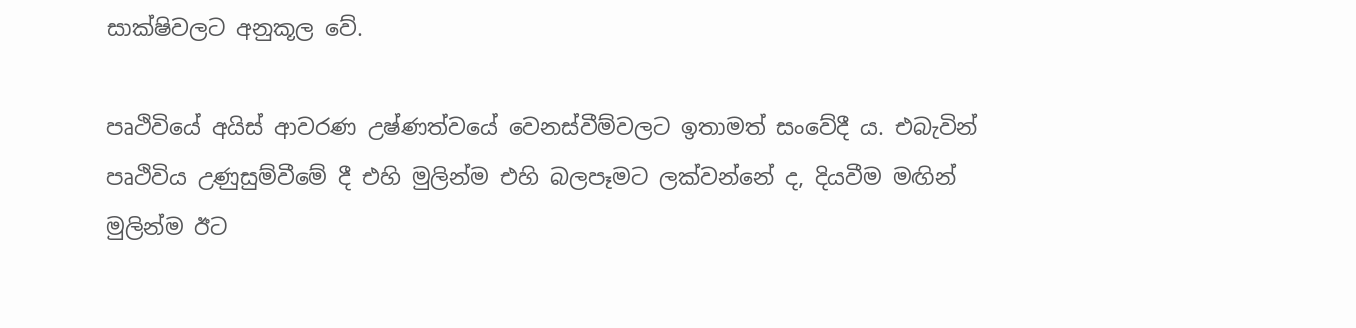සාක්ෂිවලට අනුකූල වේ.

පෘථිවියේ අයිස් ආවරණ උෂ්ණත්වයේ වෙනස්වීම්වලට ඉතාමත් සංවේදී ය. එබැවින් පෘථිවිය උණුසුම්වීමේ දී එහි මුලින්ම එහි බලපෑමට ලක්වන්නේ ද, දියවීම මඟින් මුලින්ම ඊට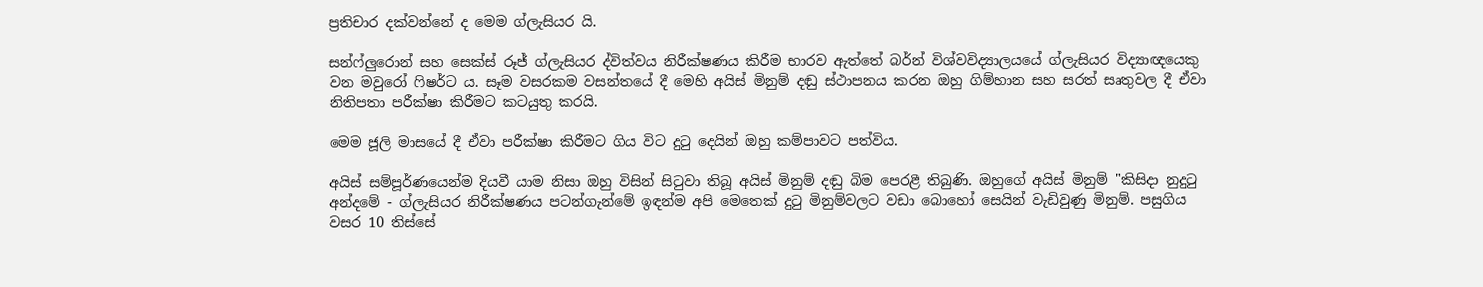ප්‍රතිචාර දක්වන්නේ ද මෙම ග්ලැසියර යි.

සන්ෆ්ලුරොන් සහ සෙක්ස් රූජ් ග්ලැසියර ද්විත්වය නිරීක්ෂණය කිරීම භාරව ඇත්තේ බර්න් විශ්වවිද්‍යාලයයේ ග්ලැසියර විද්‍යාඥයෙකු වන මවුරෝ ෆිෂර්ට ය. සෑම වසරකම වසන්තයේ දී මෙහි අයිස් මිනුම් දඬු ස්ථාපනය කරන ඔහු ගිම්හාන සහ සරත් සෘතුවල දී ඒවා නිතිපතා පරීක්ෂා කිරීමට කටයුතු කරයි.

මෙම ජූලි මාසයේ දී ඒවා පරීක්ෂා කිරීමට ගිය විට දුටු දෙයින් ඔහු කම්පාවට පත්විය.

අයිස් සම්පූර්ණයෙන්ම දියවී යාම නිසා ඔහු විසින් සිටුවා තිබූ අයිස් මිනුම් දඬු බිම පෙරළී තිබුණි. ඔහුගේ අයිස් මිනුම් "කිසිදා නුදුටු අන්දමේ - ග්ලැසියර නිරීක්ෂණය පටන්ගැන්මේ ඉඳන්ම අපි මෙතෙක් දුටු මිනුම්වලට වඩා බොහෝ සෙයින් වැඩිවුණු මිනුම්. පසුගිය වසර 10 තිස්සේ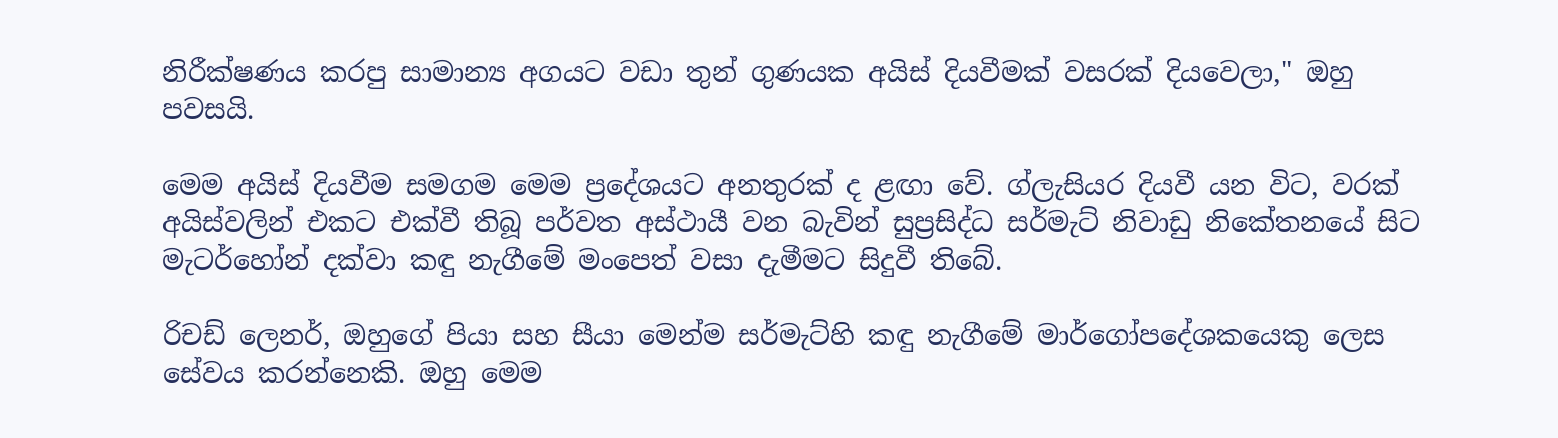නිරීක්ෂණය කරපු සාමාන්‍ය අගයට වඩා තුන් ගුණයක අයිස් දියවීමක් වසරක් දියවෙලා," ඔහු පවසයි.

මෙම අයිස් දියවීම සමගම මෙම ප්‍රදේශයට අනතුරක් ද ළඟා වේ. ග්ලැසියර දියවී යන විට, වරක් අයිස්වලින් එකට එක්වී තිබූ පර්වත අස්ථායී වන බැවින් සුප්‍රසිද්ධ සර්මැට් නිවාඩු නිකේතනයේ සිට මැටර්හෝන් දක්වා කඳු නැගීමේ මංපෙත් වසා දැමීමට සිදුවී තිබේ.

රිචඩ් ලෙනර්, ඔහුගේ පියා සහ සීයා මෙන්ම සර්මැට්හි කඳු නැගීමේ මාර්ගෝපදේශකයෙකු ලෙස සේවය කරන්නෙකි. ඔහු මෙම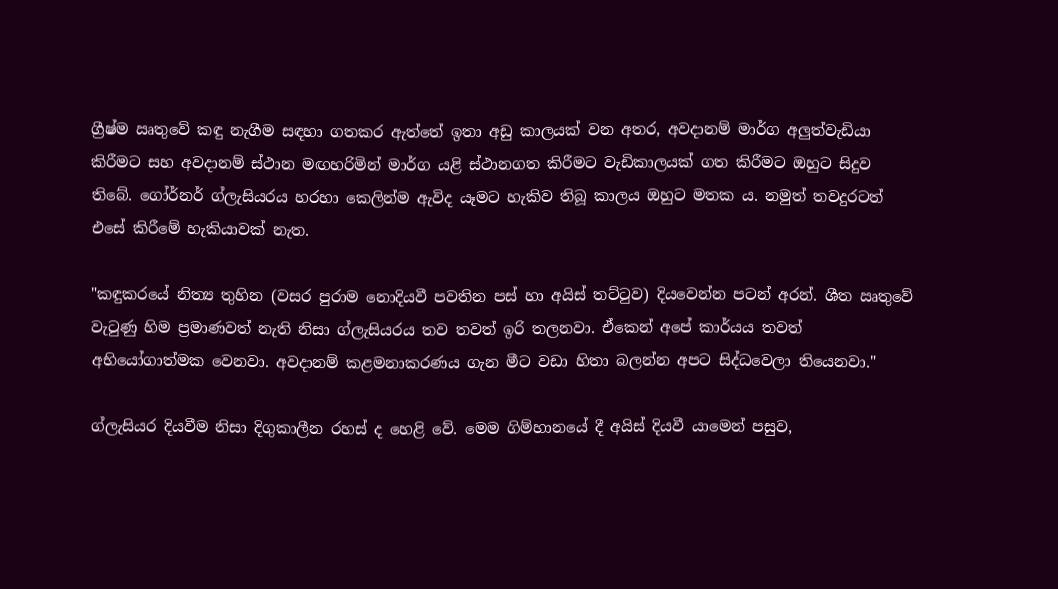ග්‍රීෂ්ම ඍතුවේ කඳු නැගීම සඳහා ගතකර ඇත්තේ ඉතා අඩු කාලයක් වන අතර, අවදානම් මාර්ග අලුත්වැඩියා කිරීමට සහ අවදානම් ස්ථාන මඟහරිමින් මාර්ග යළි ස්ථානගත කිරීමට වැඩිකාලයක් ගත කිරීමට ඔහුට සිදුව තිබේ. ගෝර්නර් ග්ලැසියරය හරහා කෙලින්ම ඇවිද යෑමට හැකිව තිබූ කාලය ඔහුට මතක ය. නමුත් තවදුරටත් එසේ කිරීමේ හැකියාවක් නැත.

"කඳුකරයේ නිත්‍ය තුහින (වසර පුරාම නොදියවී පවතින පස් හා අයිස් තට්ටුව) දියවෙන්න පටන් අරන්. ශීත ඍතුවේ වැටුණු හිම ප්‍රමාණවත් නැති නිසා ග්ලැසියරය තව තවත් ඉරි තලනවා. ඒකෙන් අපේ කාර්යය තවත් අභියෝගාත්මක වෙනවා. අවදානම් කළමනාකරණය ගැන මීට වඩා හිතා බලන්න අපට සිද්ධවෙලා තියෙනවා."

ග්ලැසියර දියවීම නිසා දිගුකාලීන රහස් ද හෙළි වේ. මෙම ගිම්හානයේ දී අයිස් දියවී යාමෙන් පසුව,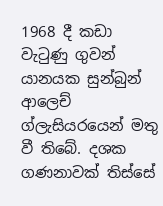1968 දී කඩා වැටුණු ගුවන් යානයක සුන්බුන් ආලෙච් ග්ලැසියරයෙන් මතු වී තිබේ. දශක ගණනාවක් තිස්සේ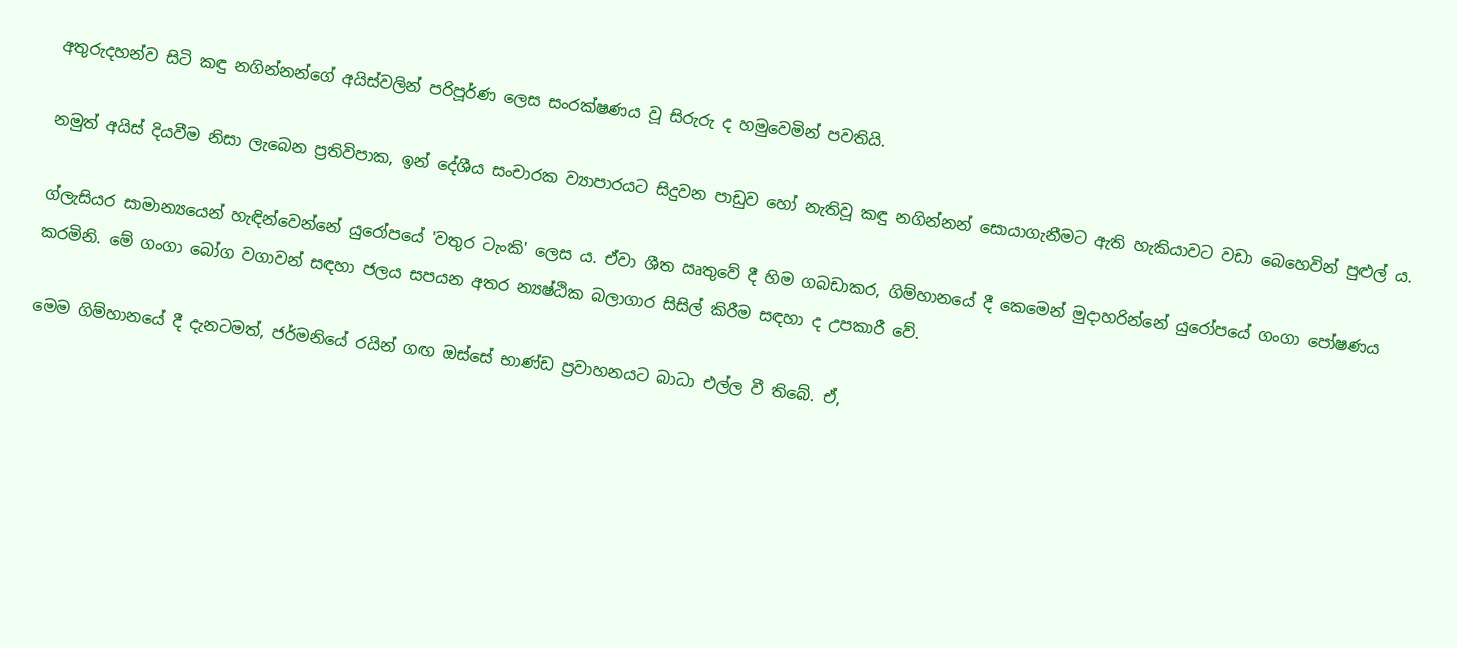අතුරුදහන්ව සිටි කඳු නගින්නන්ගේ අයිස්වලින් පරිපූර්ණ ලෙස සංරක්ෂණය වූ සිරුරු ද හමුවෙමින් පවතියි.

නමුත් අයිස් දියවීම නිසා ලැබෙන ප්‍රතිවිපාක, ඉන් දේශීය සංචාරක ව්‍යාපාරයට සිදුවන පාඩුව හෝ නැතිවූ කඳු නගින්නන් සොයාගැනීමට ඇති හැකියාවට වඩා බෙහෙවින් පුළුල් ය.

ග්ලැසියර සාමාන්‍යයෙන් හැඳින්වෙන්නේ යුරෝපයේ 'වතුර ටැංකි' ලෙස ය. ඒවා ශීත ඍතුවේ දී හිම ගබඩාකර, ගිම්හානයේ දී කෙමෙන් මුදාහරින්නේ යුරෝපයේ ගංගා පෝෂණය කරමිනි. මේ ගංගා බෝග වගාවන් සඳහා ජලය සපයන අතර න්‍යෂ්ඨික බලාගාර සිසිල් කිරීම සඳහා ද උපකාරී වේ.

මෙම ගිම්හානයේ දී දැනටමත්, ජර්මනියේ රයින් ගඟ ඔස්සේ භාණ්ඩ ප්‍රවාහනයට බාධා එල්ල වී තිබේ. ඒ,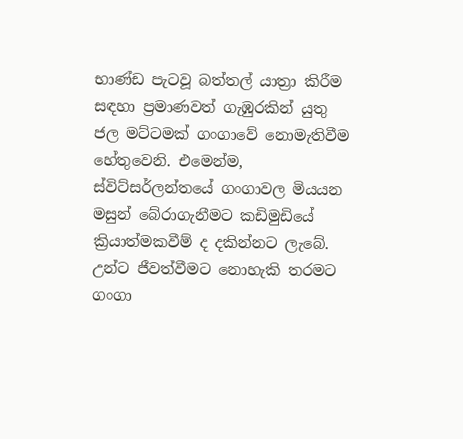භාණ්ඩ පැටවූ බත්තල් යාත්‍රා කිරීම සඳහා ප්‍රමාණවත් ගැඹුරකින් යුතු ජල මට්ටමක් ගංගාවේ නොමැතිවීම හේතුවෙනි. එමෙන්ම, ස්විට්සර්ලන්තයේ ගංගාවල මියයන මසුන් බේරාගැනීමට කඩිමුඩියේ ක්‍රියාත්මකවීම් ද දකින්නට ලැබේ. උන්ට ජීවත්වීමට නොහැකි තරමට ගංගා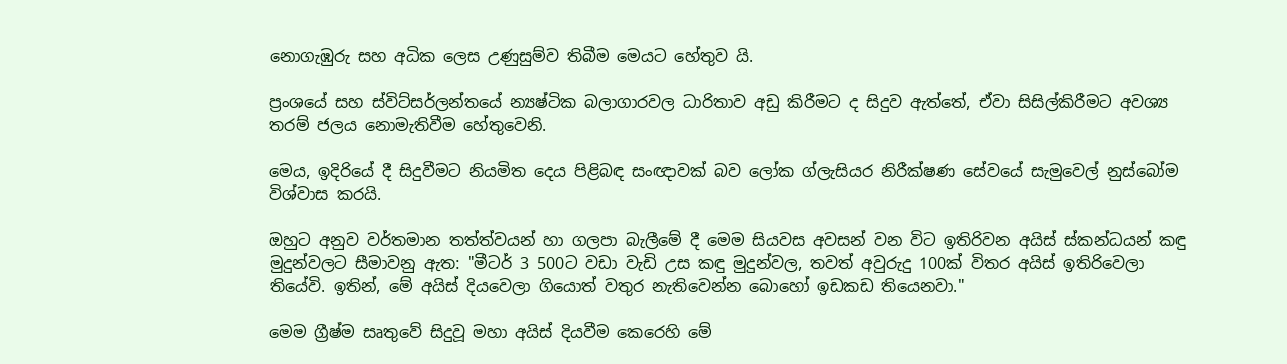නොගැඹුරු සහ අධික ලෙස උණුසුම්ව තිබීම මෙයට හේතුව යි.

ප්‍රංශයේ සහ ස්විට්සර්ලන්තයේ න්‍යෂ්ටික බලාගාරවල ධාරිතාව අඩු කිරීමට ද සිදුව ඇත්තේ, ඒවා සිසිල්කිරීමට අවශ්‍ය තරම් ජලය නොමැතිවීම හේතුවෙනි.

මෙය, ඉදිරියේ දී සිදුවීමට නියමිත දෙය පිළිබඳ සංඥාවක් බව ලෝක ග්ලැසියර නිරීක්ෂණ සේවයේ සැමුවෙල් නුස්බෝම විශ්වාස කරයි.

ඔහුට අනුව වර්තමාන තත්ත්වයන් හා ගලපා බැලීමේ දී මෙම සියවස අවසන් වන විට ඉතිරිවන අයිස් ස්කන්ධයන් කඳු මුදුන්වලට සීමාවනු ඇත: "මීටර් 3 500ට වඩා වැඩි උස කඳු මුදුන්වල, තවත් අවුරුදු 100ක් විතර අයිස් ඉතිරිවෙලා තියේවි. ඉතින්, මේ අයිස් දියවෙලා ගියොත් වතුර නැතිවෙන්න බොහෝ ඉඩකඩ තියෙනවා."

මෙම ග්‍රීෂ්ම සෘතුවේ සිදුවූ මහා අයිස් දියවීම කෙරෙහි මේ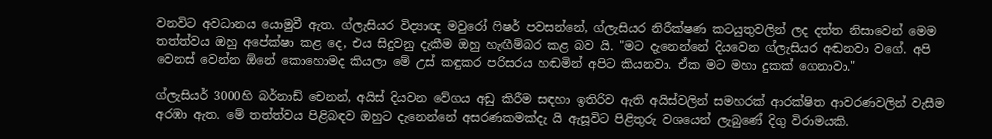වනවිට අවධානය යොමුවී ඇත. ග්ලැසියර විද්‍යාඥ මවුරෝ ෆිෂර් පවසන්නේ, ග්ලැසියර නිරීක්ෂණ කටයුතුවලින් ලද දත්ත නිසාවෙන් මෙම තත්ත්වය ඔහු අපේක්ෂා කළ දෙ, එය සිදුවනු දැකීම ඔහු හැඟීම්බර කළ බව යි. "මට දැනෙන්නේ දියවෙන ග්ලැසියර අඬනවා වගේ. අපි වෙනස් වෙන්න ඕනේ කොහොමද කියලා මේ උස් කඳුකර පරිසරය හඬමින් අපිට කියනවා. ඒක මට මහා දුකක් ගෙනාවා."

ග්ලැසියර් 3000හි බර්නාඩ් චෙනන්, අයිස් දියවන වේගය අඩු කිරීම සඳහා ඉතිරිව ඇති අයිස්වලින් සමහරක් ආරක්ෂිත ආවරණවලින් වැසීම අරඹා ඇත. මේ තත්ත්වය පිළිබඳව ඔහුට දැනෙන්නේ අසරණකමක්දැ යි ඇසූවිට පිළිතුරු වශයෙන් ලැබුණේ දිගු විරාමයකි.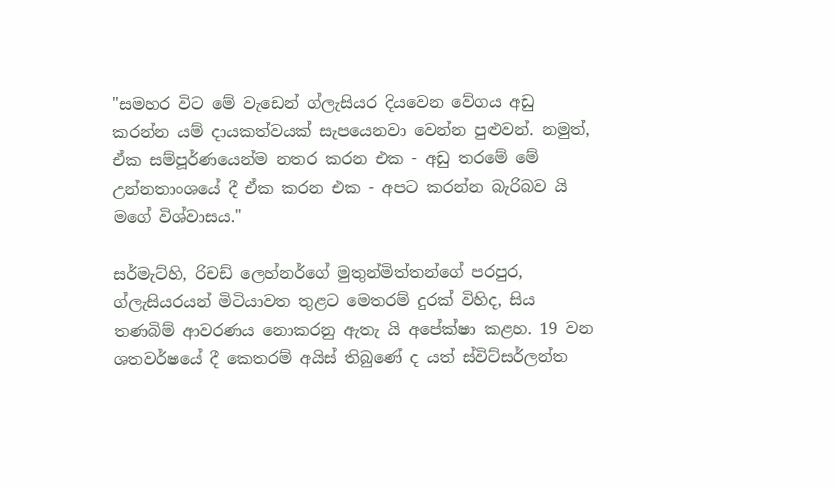"සමහර විට මේ වැඩෙන් ග්ලැසියර දියවෙන වේගය අඩු කරන්න යම් දායකත්වයක් සැපයෙනවා වෙන්න පුළුවන්. නමුත්, ඒක සම්පූර්ණයෙන්ම නතර කරන එක - අඩු තරමේ මේ උන්නතාංශයේ දී ඒක කරන එක - අපට කරන්න බැරිබව යි මගේ විශ්වාසය."

සර්මැට්හි, රිචඩ් ලෙහ්නර්ගේ මුතුන්මිත්තන්ගේ පරපුර, ග්ලැසියරයන් මිටියාවත තුළට මෙතරම් දුරක් විහිද, සිය තණබිම් ආවරණය නොකරනු ඇතැ යි අපේක්ෂා කළහ. 19 වන ශතවර්ෂයේ දී කෙතරම් අයිස් තිබුණේ ද යත් ස්විට්සර්ලන්ත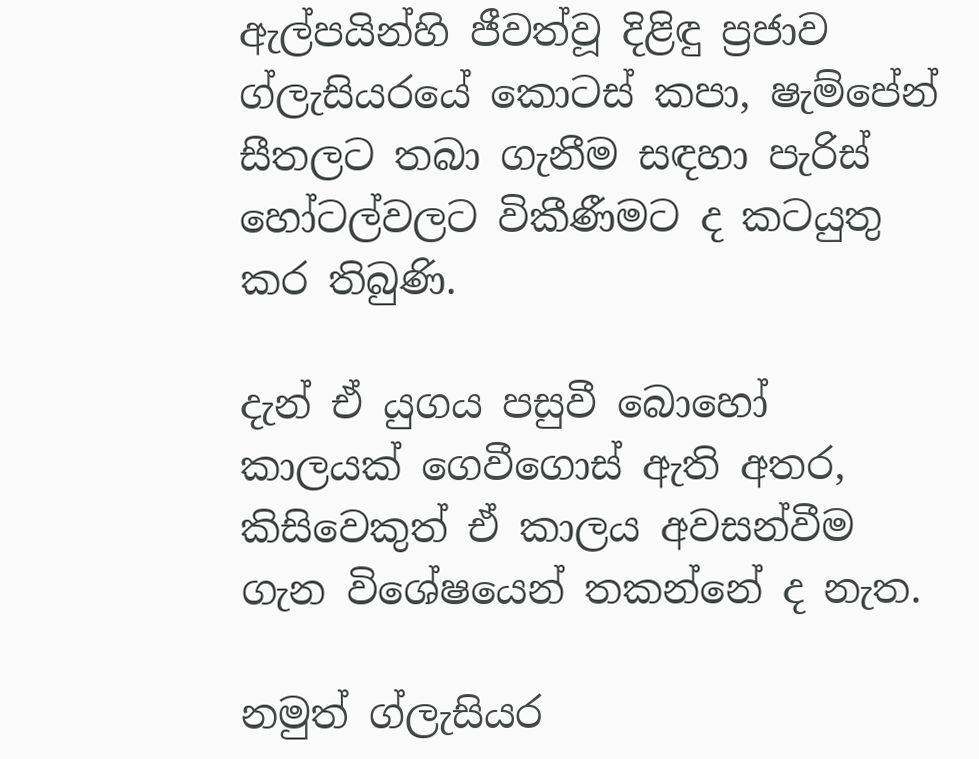ඇල්පයින්හි ජීවත්වූ දිළිඳු ප්‍රජාව ග්ලැසියරයේ කොටස් කපා, ෂැම්පේන් සීතලට තබා ගැනීම සඳහා පැරිස් හෝටල්වලට විකීණීමට ද කටයුතු කර තිබුණි.

දැන් ඒ යුගය පසුවී බොහෝ කාලයක් ගෙවීගොස් ඇති අතර, කිසිවෙකුත් ඒ කාලය අවසන්වීම ගැන විශේෂයෙන් තකන්නේ ද නැත.

නමුත් ග්ලැසියර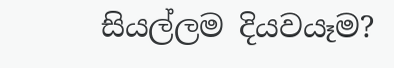සියල්ලම දියවයෑම?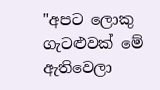"අපට ලොකු ගැටළුවක් මේ ඇතිවෙලා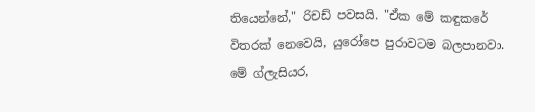තියෙන්නේ," රිචඩ් පවසයි. "ඒක මේ කඳුකරේ විතරක් නෙවෙයි, යුරෝපෙ පුරාවටම බලපානවා. මේ ග්ලැසියර,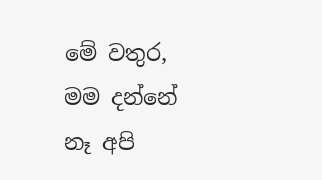මේ වතුර, මම දන්නේ නෑ අපි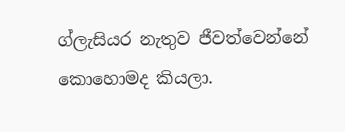ග්ලැසියර නැතුව ජීවත්වෙන්නේ කොහොමද කියලා.